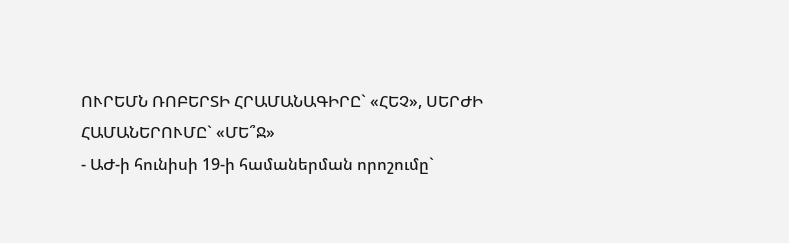ՈՒՐԵՄՆ ՌՈԲԵՐՏԻ ՀՐԱՄԱՆԱԳԻՐԸ` «ՀԵՉ», ՍԵՐԺԻ ՀԱՄԱՆԵՐՈՒՄԸ` «ՄԵ՞Ջ»
- ԱԺ-ի հունիսի 19-ի համաներման որոշումը`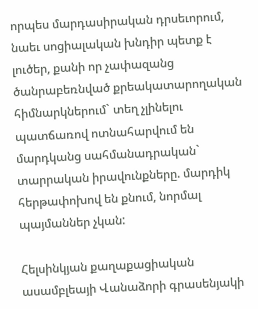որպես մարդասիրական դրսեւորում, նաեւ սոցիալական խնդիր պետք է լուծեր, քանի որ չափազանց ծանրաբեռնված քրեակատարողական հիմնարկներում` տեղ չլինելու պատճառով ոտնահարվում են մարդկանց սահմանադրական` տարրական իրավունքները. մարդիկ հերթափոխով են քնում, նորմալ պայմաններ չկան:

Հելսինկյան քաղաքացիական ասամբլեայի Վանաձորի գրասենյակի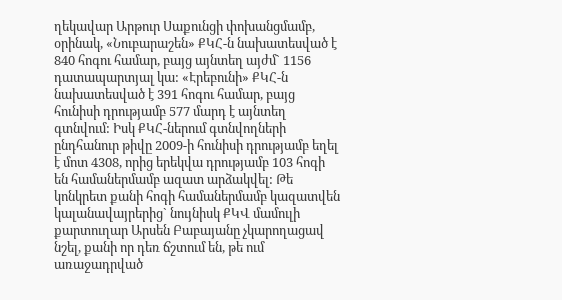ղեկավար Արթուր Սաքունցի փոխանցմամբ, օրինակ, «Նուբարաշեն» ՔԿՀ-ն նախատեսված է 840 հոգու համար, բայց այնտեղ այժմ` 1156 դատապարտյալ կա: «Էրեբունի» ՔԿՀ-ն նախատեսված է 391 հոգու համար, բայց հունիսի դրությամբ 577 մարդ է այնտեղ գտնվում: Իսկ ՔԿՀ-ներում գտնվողների ընդհանուր թիվը 2009-ի հունիսի դրությամբ եղել է մոտ 4308, որից երեկվա դրությամբ 103 հոգի են համաներմամբ ազատ արձակվել: Թե կոնկրետ քանի հոգի համաներմամբ կազատվեն կալանավայրերից` նույնիսկ ՔԿՎ մամուլի քարտուղար Արսեն Բաբայանը չկարողացավ նշել, քանի որ դեռ ճշտում են, թե ում առաջադրված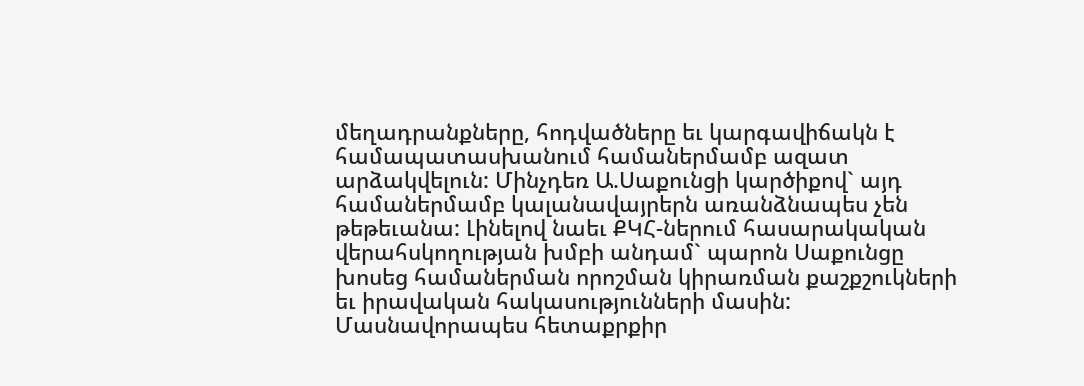մեղադրանքները, հոդվածները եւ կարգավիճակն է համապատասխանում համաներմամբ ազատ արձակվելուն: Մինչդեռ Ա.Սաքունցի կարծիքով` այդ համաներմամբ կալանավայրերն առանձնապես չեն թեթեւանա: Լինելով նաեւ ՔԿՀ-ներում հասարակական վերահսկողության խմբի անդամ` պարոն Սաքունցը խոսեց համաներման որոշման կիրառման քաշքշուկների եւ իրավական հակասությունների մասին: Մասնավորապես հետաքրքիր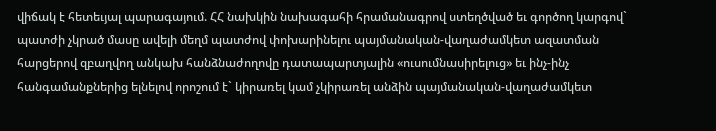վիճակ է հետեւյալ պարագայում. ՀՀ նախկին նախագահի հրամանագրով ստեղծված եւ գործող կարգով` պատժի չկրած մասը ավելի մեղմ պատժով փոխարինելու պայմանական-վաղաժամկետ ազատման հարցերով զբաղվող անկախ հանձնաժողովը դատապարտյալին «ուսումնասիրելուց» եւ ինչ-ինչ հանգամանքներից ելնելով որոշում է` կիրառել կամ չկիրառել անձին պայմանական-վաղաժամկետ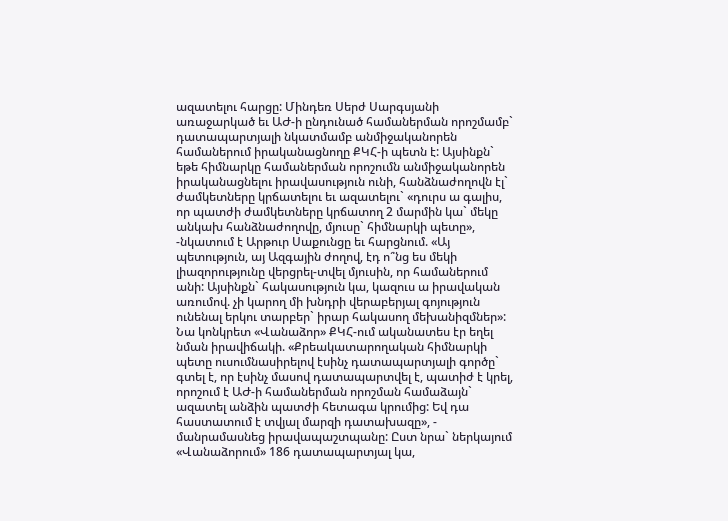ազատելու հարցը: Մինդեռ Սերժ Սարգսյանի առաջարկած եւ ԱԺ-ի ընդունած համաներման որոշմամբ` դատապարտյալի նկատմամբ անմիջականորեն համաներում իրականացնողը ՔԿՀ-ի պետն է: Այսինքն` եթե հիմնարկը համաներման որոշումն անմիջականորեն իրականացնելու իրավասություն ունի, հանձնաժողովն էլ` ժամկետները կրճատելու եւ ազատելու` «դուրս ա գալիս, որ պատժի ժամկետները կրճատող 2 մարմին կա` մեկը անկախ հանձնաժողովը, մյուսը` հիմնարկի պետը», -նկատում է Արթուր Սաքունցը եւ հարցնում. «Այ պետություն, այ Ազգային ժողով, էդ ո՞նց ես մեկի լիազորությունը վերցրել-տվել մյուսին, որ համաներում անի: Այսինքն` հակասություն կա, կազուս ա իրավական առումով. չի կարող մի խնդրի վերաբերյալ գոյություն ունենալ երկու տարբեր` իրար հակասող մեխանիզմներ»: Նա կոնկրետ «Վանաձոր» ՔԿՀ-ում ականատես էր եղել նման իրավիճակի. «Քրեակատարողական հիմնարկի պետը ուսումնասիրելով էսինչ դատապարտյալի գործը` գտել է, որ էսինչ մասով դատապարտվել է, պատիժ է կրել, որոշում է ԱԺ-ի համաներման որոշման համաձայն` ազատել անձին պատժի հետագա կրումից: Եվ դա հաստատում է տվյալ մարզի դատախազը», - մանրամասնեց իրավապաշտպանը: Ըստ նրա` ներկայում «Վանաձորում» 186 դատապարտյալ կա,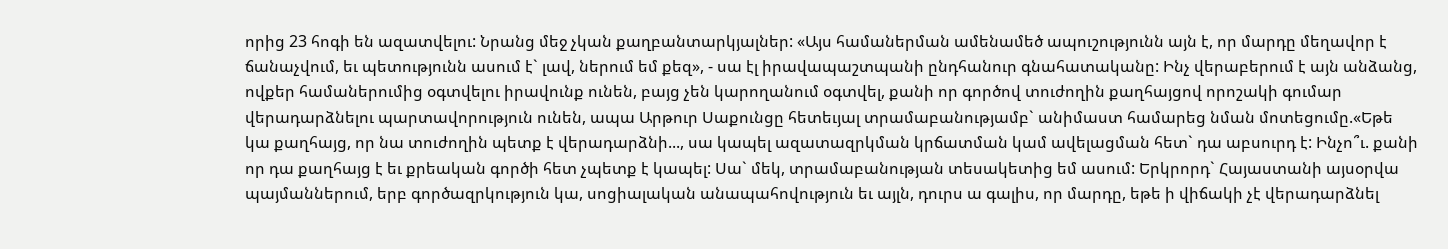որից 23 հոգի են ազատվելու: Նրանց մեջ չկան քաղբանտարկյալներ: «Այս համաներման ամենամեծ ապուշությունն այն է, որ մարդը մեղավոր է ճանաչվում, եւ պետությունն ասում է` լավ, ներում եմ քեզ», - սա էլ իրավապաշտպանի ընդհանուր գնահատականը: Ինչ վերաբերում է այն անձանց, ովքեր համաներումից օգտվելու իրավունք ունեն, բայց չեն կարողանում օգտվել, քանի որ գործով տուժողին քաղհայցով որոշակի գումար վերադարձնելու պարտավորություն ունեն, ապա Արթուր Սաքունցը հետեւյալ տրամաբանությամբ` անիմաստ համարեց նման մոտեցումը.«Եթե կա քաղհայց, որ նա տուժողին պետք է վերադարձնի..., սա կապել ազատազրկման կրճատման կամ ավելացման հետ` դա աբսուրդ է: Ինչո՞ւ. քանի որ դա քաղհայց է եւ քրեական գործի հետ չպետք է կապել: Սա` մեկ, տրամաբանության տեսակետից եմ ասում: Երկրորդ` Հայաստանի այսօրվա պայմաններում, երբ գործազրկություն կա, սոցիալական անապահովություն եւ այլն, դուրս ա գալիս, որ մարդը, եթե ի վիճակի չէ վերադարձնել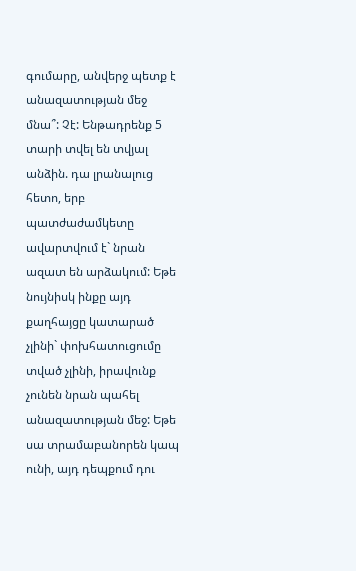գումարը, անվերջ պետք է անազատության մեջ մնա՞: Չէ: Ենթադրենք 5 տարի տվել են տվյալ անձին. դա լրանալուց հետո, երբ պատժաժամկետը ավարտվում է` նրան ազատ են արձակում: Եթե նույնիսկ ինքը այդ քաղհայցը կատարած չլինի` փոխհատուցումը տված չլինի, իրավունք չունեն նրան պահել անազատության մեջ: Եթե սա տրամաբանորեն կապ ունի, այդ դեպքում դու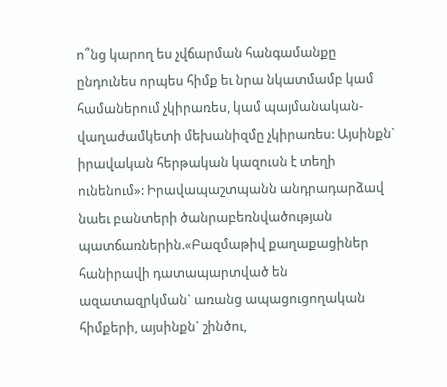ո՞նց կարող ես չվճարման հանգամանքը ընդունես որպես հիմք եւ նրա նկատմամբ կամ համաներում չկիրառես, կամ պայմանական-վաղաժամկետի մեխանիզմը չկիրառես: Այսինքն` իրավական հերթական կազուսն է տեղի ունենում»: Իրավապաշտպանն անդրադարձավ նաեւ բանտերի ծանրաբեռնվածության պատճառներին.«Բազմաթիվ քաղաքացիներ հանիրավի դատապարտված են ազատազրկման` առանց ապացուցողական հիմքերի, այսինքն` շինծու,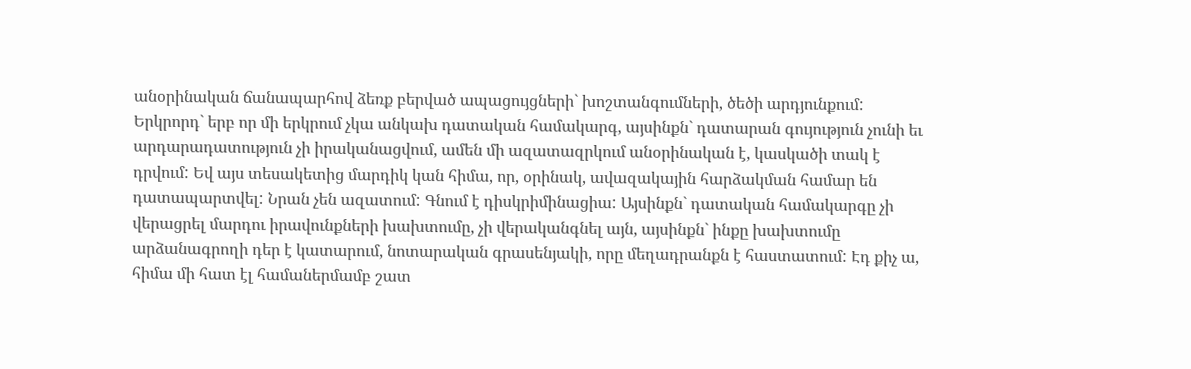անօրինական ճանապարհով ձեռք բերված ապացույցների` խոշտանգումների, ծեծի արդյունքում: Երկրորդ` երբ որ մի երկրում չկա անկախ դատական համակարգ, այսինքն` դատարան գույություն չունի եւ արդարադատություն չի իրականացվում, ամեն մի ազատազրկում անօրինական է, կասկածի տակ է դրվում: Եվ այս տեսակետից մարդիկ կան հիմա, որ, օրինակ, ավազակային հարձակման համար են դատապարտվել: Նրան չեն ազատում: Գնում է դիսկրիմինացիա: Այսինքն` դատական համակարգը չի վերացրել մարդու իրավունքների խախտումը, չի վերականգնել այն, այսինքն` ինքը խախտումը արձանագրողի դեր է կատարում, նոտարական գրասենյակի, որը մեղադրանքն է հաստատում: Էդ քիչ ա, հիմա մի հատ էլ համաներմամբ շատ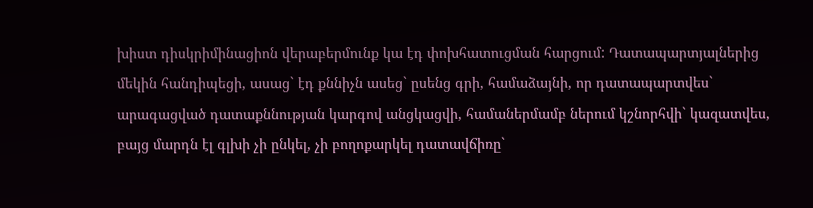խիստ դիսկրիմինացիոն վերաբերմունք կա էդ փոխհատուցման հարցում: Դատապարտյալներից մեկին հանդիպեցի, ասաց` էդ քննիչն ասեց` ըսենց գրի, համաձայնի, որ դատապարտվես` արագացված դատաքննության կարգով անցկացվի, համաներմամբ ներում կշնորհվի` կազատվես, բայց մարդն էլ գլխի չի ընկել, չի բողոքարկել դատավճիռը`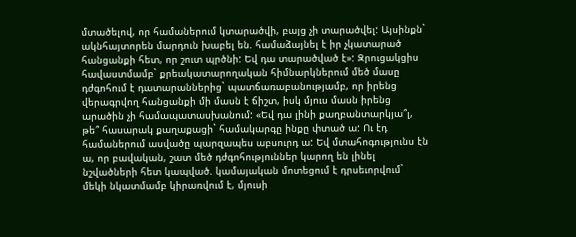մտածելով, որ համաներում կտարածվի, բայց չի տարածվել: Այսինքն` ակնհայտորեն մարդուն խաբել են. համաձայնել է իր չկատարած հանցանքի հետ, որ շուտ պրծնի: Եվ դա տարածված է»: Զրուցակցիս հավաստմամբ` քրեակատարողական հիմնարկներում մեծ մասը դժգոհում է դատարաններից` պատճառաբանությամբ, որ իրենց վերագրվող հանցանքի մի մասն է ճիշտ, իսկ մյուս մասն իրենց արածին չի համապատասխանում: «Եվ դա լինի քաղբանտարկյա՞լ, թե՞ հասարակ քաղաքացի` համակարգը ինքը փտած ա: Ու էդ համաներում ասվածը պարզապես աբսուրդ ա: Եվ մտահոգությունս էն ա, որ բավական, շատ մեծ դժգոհություններ կարող են լինել նշվածների հետ կապված. կամայական մոտեցում է դրսեւորվում` մեկի նկատմամբ կիրառվում է, մյուսի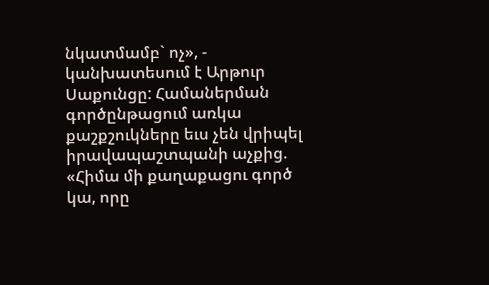նկատմամբ` ոչ», - կանխատեսում է Արթուր Սաքունցը: Համաներման գործընթացում առկա քաշքշուկները եւս չեն վրիպել իրավապաշտպանի աչքից. «Հիմա մի քաղաքացու գործ կա, որը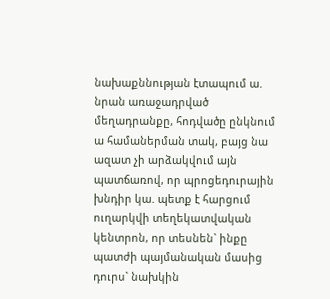նախաքննության էտապում ա. նրան առաջադրված մեղադրանքը, հոդվածը ընկնում ա համաներման տակ, բայց նա ազատ չի արձակվում այն պատճառով, որ պրոցեդուրային խնդիր կա. պետք է հարցում ուղարկվի տեղեկատվական կենտրոն, որ տեսնեն` ինքը պատժի պայմանական մասից դուրս` նախկին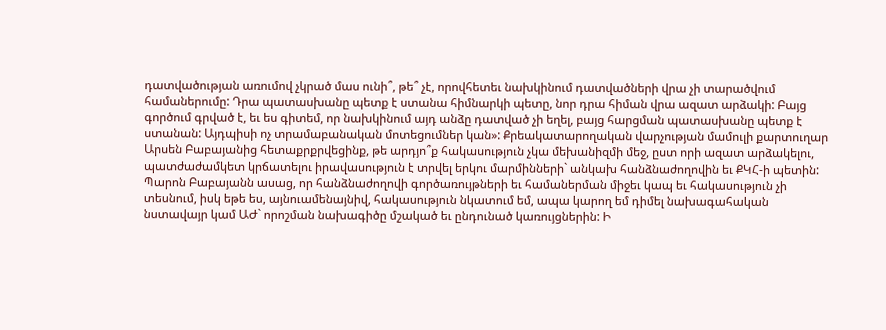դատվածության առումով չկրած մաս ունի՞, թե՞ չէ, որովհետեւ նախկինում դատվածների վրա չի տարածվում համաներումը: Դրա պատասխանը պետք է ստանա հիմնարկի պետը, նոր դրա հիման վրա ազատ արձակի: Բայց գործում գրված է, եւ ես գիտեմ, որ նախկինում այդ անձը դատված չի եղել, բայց հարցման պատասխանը պետք է ստանան: Այդպիսի ոչ տրամաբանական մոտեցումներ կան»: Քրեակատարողական վարչության մամուլի քարտուղար Արսեն Բաբայանից հետաքրքրվեցինք, թե արդյո՞ք հակասություն չկա մեխանիզմի մեջ, ըստ որի ազատ արձակելու, պատժաժամկետ կրճատելու իրավասություն է տրվել երկու մարմինների` անկախ հանձնաժողովին եւ ՔԿՀ-ի պետին: Պարոն Բաբայանն ասաց, որ հանձնաժողովի գործառույթների եւ համաներման միջեւ կապ եւ հակասություն չի տեսնում, իսկ եթե ես, այնուամենայնիվ, հակասություն նկատում եմ, ապա կարող եմ դիմել նախագահական նստավայր կամ ԱԺ` որոշման նախագիծը մշակած եւ ընդունած կառույցներին: Ի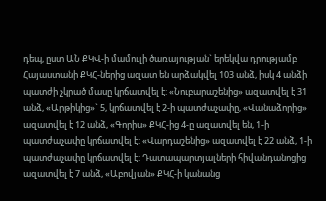դեպ, ըստ ԱՆ ՔԿՎ-ի մամուլի ծառայության` երեկվա դրությամբ Հայաստանի ՔԿՀ-ներից ազատ են արձակվել 103 անձ, իսկ 4 անձի պատժի չկրած մասը կրճատվել է: «Նուբարաշենից» ազատվել է 31 անձ, «Արթիկից»` 5, կրճատվել է 2-ի պատժաչափը, «Վանաձորից» ազատվել է 12 անձ, «Գորիս» ՔԿՀ-ից 4-ը ազատվել են, 1-ի պատժաչափը կրճատվել է: «Վարդաշենից» ազատվել է 22 անձ, 1-ի պատժաչափը կրճատվել է: Դատապարտյալների հիվանդանոցից ազատվել է 7 անձ, «Աբովյան» ՔԿՀ-ի կանանց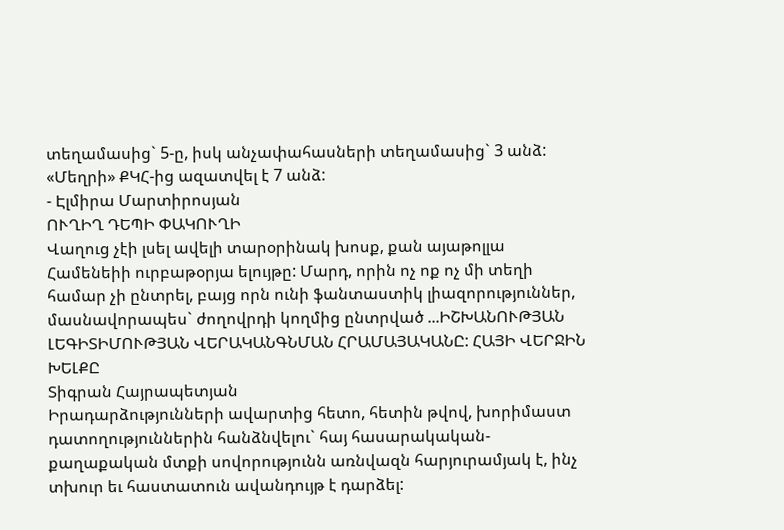տեղամասից` 5-ը, իսկ անչափահասների տեղամասից` 3 անձ: «Մեղրի» ՔԿՀ-ից ազատվել է 7 անձ:
- Էլմիրա Մարտիրոսյան
ՈՒՂԻՂ ԴԵՊԻ ՓԱԿՈՒՂԻ
Վաղուց չէի լսել ավելի տարօրինակ խոսք, քան այաթոլլա Համենեիի ուրբաթօրյա ելույթը: Մարդ, որին ոչ ոք ոչ մի տեղի համար չի ընտրել, բայց որն ունի ֆանտաստիկ լիազորություններ, մասնավորապես` ժողովրդի կողմից ընտրված ...ԻՇԽԱՆՈՒԹՅԱՆ ԼԵԳԻՏԻՄՈՒԹՅԱՆ ՎԵՐԱԿԱՆԳՆՄԱՆ ՀՐԱՄԱՅԱԿԱՆԸ: ՀԱՅԻ ՎԵՐՋԻՆ ԽԵԼՔԸ
Տիգրան Հայրապետյան
Իրադարձությունների ավարտից հետո, հետին թվով, խորիմաստ դատողություններին հանձնվելու` հայ հասարակական-քաղաքական մտքի սովորությունն առնվազն հարյուրամյակ է, ինչ տխուր եւ հաստատուն ավանդույթ է դարձել: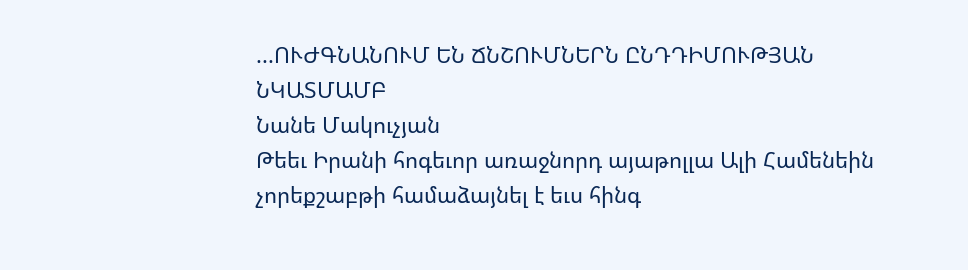...ՈՒԺԳՆԱՆՈՒՄ ԵՆ ՃՆՇՈՒՄՆԵՐՆ ԸՆԴԴԻՄՈՒԹՅԱՆ ՆԿԱՏՄԱՄԲ
Նանե Մակուչյան
Թեեւ Իրանի հոգեւոր առաջնորդ այաթոլլա Ալի Համենեին չորեքշաբթի համաձայնել է եւս հինգ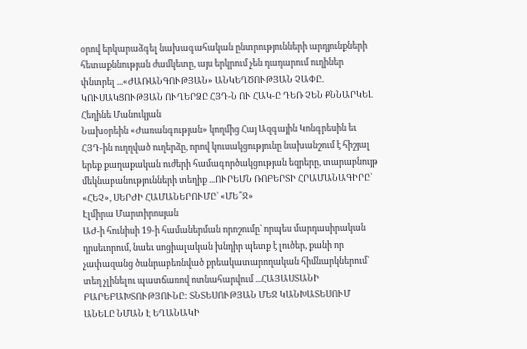օրով երկարաձգել նախագահական ընտրությունների արդյունքների հետաքննության ժամկետը, այս երկրում չեն դադարում ուղիներ փնտրել ...«ԺԱՌԱՆԳՈՒԹՅԱՆ» ԱՆԿԵՂԾՈՒԹՅԱՆ ՉԱՓԸ. ԿՈՒՍԱԿՑՈՒԹՅԱՆ ՈՒՂԵՐՁԸ ՀՅԴ-Ն ՈՒ ՀԱԿ-Ը ԴԵՌ ՉԵՆ ՔՆՆԱՐԿԵԼ
Հեղինե Մանուկյան
Նախօրեին «Ժառանգության» կողմից Հայ Ազգային Կոնգրեսին եւ ՀՅԴ-ին ուղղված ուղերձը, որով կուսակցությունը նախանշում է հիշյալ երեք քաղաքական ուժերի համագործակցության եզրերը, տարաբնույթ մեկնաբանությունների տեղիք ...ՈՒՐԵՄՆ ՌՈԲԵՐՏԻ ՀՐԱՄԱՆԱԳԻՐԸ` «ՀԵՉ», ՍԵՐԺԻ ՀԱՄԱՆԵՐՈՒՄԸ` «ՄԵ՞Ջ»
Էլմիրա Մարտիրոսյան
ԱԺ-ի հունիսի 19-ի համաներման որոշումը` որպես մարդասիրական դրսեւորում, նաեւ սոցիալական խնդիր պետք է լուծեր, քանի որ չափազանց ծանրաբեռնված քրեակատարողական հիմնարկներում` տեղ չլինելու պատճառով ոտնահարվում ...ՀԱՅԱՍՏԱՆԻ ԲԱՐԵԲԱԽՏՈՒԹՅՈՒՆԸ: ՏՆՏԵՍՈՒԹՅԱՆ ՄԵՋ ԿԱՆԽԱՏԵՍՈՒՄ ԱՆԵԼԸ ՆՄԱՆ Է ԵՂԱՆԱԿԻ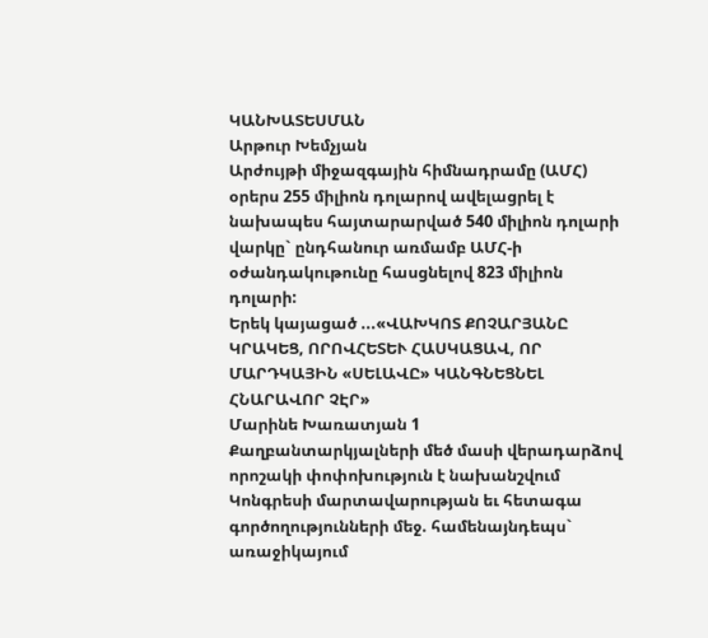ԿԱՆԽԱՏԵՍՄԱՆ
Արթուր Խեմչյան
Արժույթի միջազգային հիմնադրամը (ԱՄՀ) օրերս 255 միլիոն դոլարով ավելացրել է նախապես հայտարարված 540 միլիոն դոլարի վարկը` ընդհանուր առմամբ ԱՄՀ-ի օժանդակութունը հասցնելով 823 միլիոն դոլարի:
Երեկ կայացած ...«ՎԱԽԿՈՏ ՔՈՉԱՐՅԱՆԸ ԿՐԱԿԵՑ, ՈՐՈՎՀԵՏԵՒ ՀԱՍԿԱՑԱՎ, ՈՐ ՄԱՐԴԿԱՅԻՆ «ՍԵԼԱՎԸ» ԿԱՆԳՆԵՑՆԵԼ ՀՆԱՐԱՎՈՐ ՉԷՐ»
Մարինե Խառատյան 1
Քաղբանտարկյալների մեծ մասի վերադարձով որոշակի փոփոխություն է նախանշվում Կոնգրեսի մարտավարության եւ հետագա գործողությունների մեջ. համենայնդեպս` առաջիկայում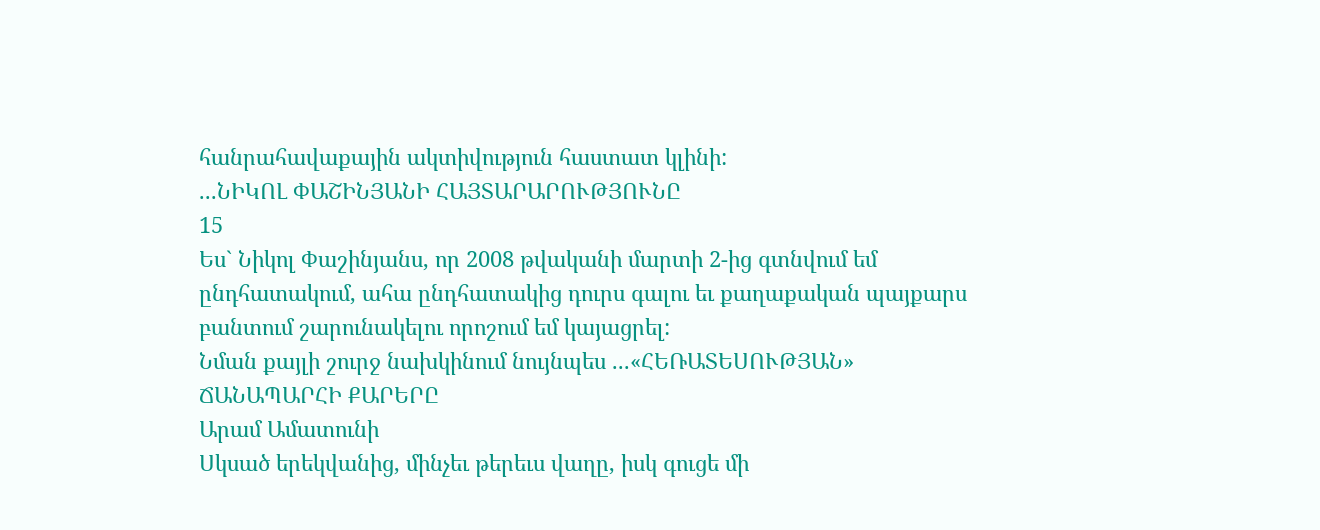հանրահավաքային ակտիվություն հաստատ կլինի:
...ՆԻԿՈԼ ՓԱՇԻՆՅԱՆԻ ՀԱՅՏԱՐԱՐՈՒԹՅՈՒՆԸ
15
Ես` Նիկոլ Փաշինյանս, որ 2008 թվականի մարտի 2-ից գտնվում եմ ընդհատակում, ահա ընդհատակից դուրս գալու եւ քաղաքական պայքարս բանտում շարունակելու որոշում եմ կայացրել:
Նման քայլի շուրջ նախկինում նույնպես ...«ՀԵՌԱՏԵՍՈՒԹՅԱՆ» ՃԱՆԱՊԱՐՀԻ ՔԱՐԵՐԸ
Արամ Ամատունի
Սկսած երեկվանից, մինչեւ թերեւս վաղը, իսկ գուցե մի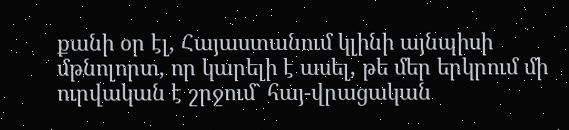քանի օր էլ, Հայաստանում կլինի այնպիսի մթնոլորտ, որ կարելի է ասել, թե մեր երկրում մի ուրվական է շրջում` հայ-վրացական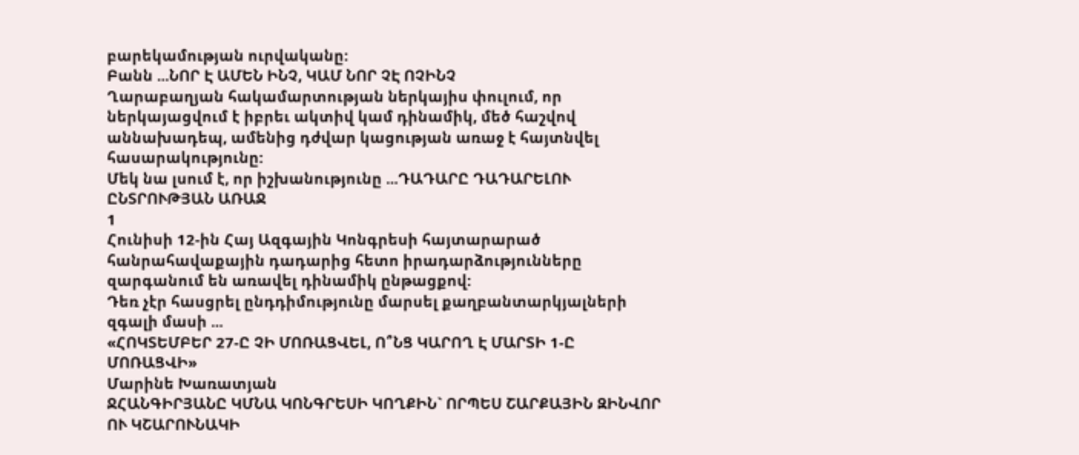բարեկամության ուրվականը:
Բանն ...ՆՈՐ Է ԱՄԵՆ ԻՆՉ, ԿԱՄ ՆՈՐ ՉԷ ՈՉԻՆՉ
Ղարաբաղյան հակամարտության ներկայիս փուլում, որ ներկայացվում է իբրեւ ակտիվ կամ դինամիկ, մեծ հաշվով աննախադեպ, ամենից դժվար կացության առաջ է հայտնվել հասարակությունը:
Մեկ նա լսում է, որ իշխանությունը ...ԴԱԴԱՐԸ ԴԱԴԱՐԵԼՈՒ ԸՆՏՐՈՒԹՅԱՆ ԱՌԱՋ
1
Հունիսի 12-ին Հայ Ազգային Կոնգրեսի հայտարարած հանրահավաքային դադարից հետո իրադարձությունները զարգանում են առավել դինամիկ ընթացքով:
Դեռ չէր հասցրել ընդդիմությունը մարսել քաղբանտարկյալների զգալի մասի ...
«ՀՈԿՏԵՄԲԵՐ 27-Ը ՉԻ ՄՈՌԱՑՎԵԼ, Ո՞ՆՑ ԿԱՐՈՂ Է ՄԱՐՏԻ 1-Ը ՄՈՌԱՑՎԻ»
Մարինե Խառատյան
ՋՀԱՆԳԻՐՅԱՆԸ ԿՄՆԱ ԿՈՆԳՐԵՍԻ ԿՈՂՔԻՆ` ՈՐՊԵՍ ՇԱՐՔԱՅԻՆ ԶԻՆՎՈՐ ՈՒ ԿՇԱՐՈՒՆԱԿԻ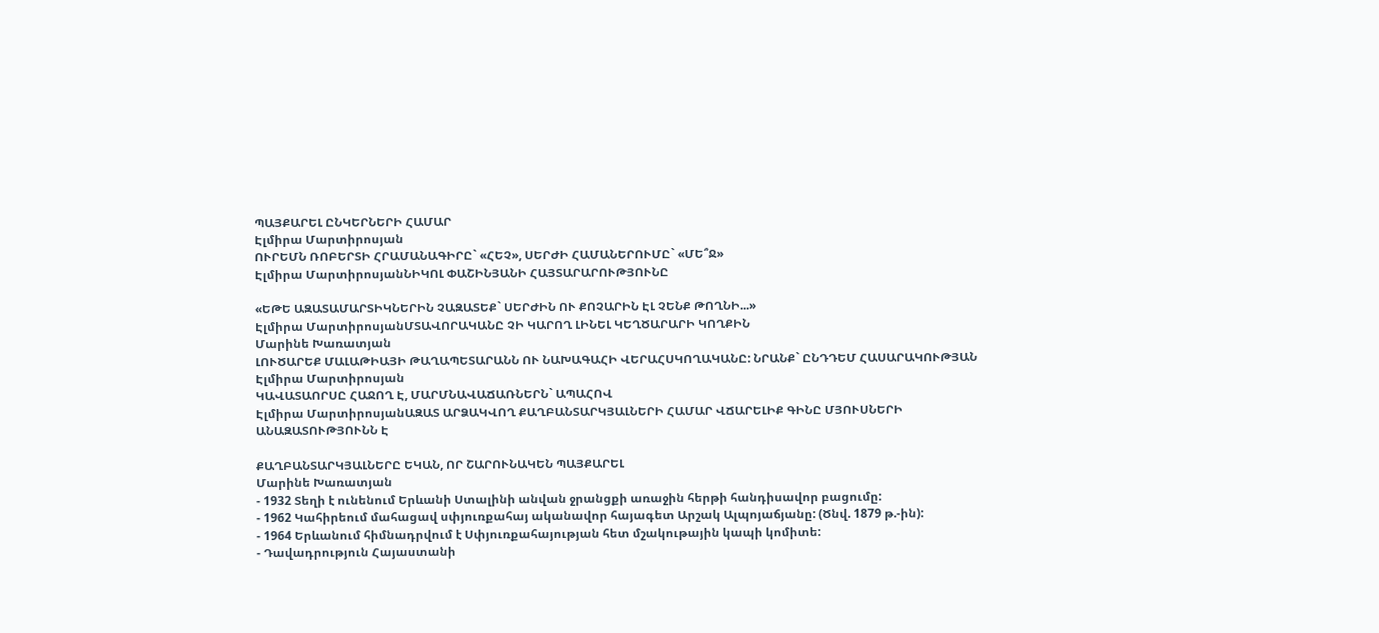ՊԱՅՔԱՐԵԼ ԸՆԿԵՐՆԵՐԻ ՀԱՄԱՐ
Էլմիրա Մարտիրոսյան
ՈՒՐԵՄՆ ՌՈԲԵՐՏԻ ՀՐԱՄԱՆԱԳԻՐԸ` «ՀԵՉ», ՍԵՐԺԻ ՀԱՄԱՆԵՐՈՒՄԸ` «ՄԵ՞Ջ»
Էլմիրա ՄարտիրոսյանՆԻԿՈԼ ՓԱՇԻՆՅԱՆԻ ՀԱՅՏԱՐԱՐՈՒԹՅՈՒՆԸ

«ԵԹԵ ԱԶԱՏԱՄԱՐՏԻԿՆԵՐԻՆ ՉԱԶԱՏԵՔ` ՍԵՐԺԻՆ ՈՒ ՔՈՉԱՐԻՆ ԷԼ ՉԵՆՔ ԹՈՂՆԻ...»
Էլմիրա ՄարտիրոսյանՄՏԱՎՈՐԱԿԱՆԸ ՉԻ ԿԱՐՈՂ ԼԻՆԵԼ ԿԵՂԾԱՐԱՐԻ ԿՈՂՔԻՆ
Մարինե Խառատյան
ԼՈՒԾԱՐԵՔ ՄԱԼԱԹԻԱՅԻ ԹԱՂԱՊԵՏԱՐԱՆՆ ՈՒ ՆԱԽԱԳԱՀԻ ՎԵՐԱՀՍԿՈՂԱԿԱՆԸ: ՆՐԱՆՔ` ԸՆԴԴԵՄ ՀԱՍԱՐԱԿՈՒԹՅԱՆ
Էլմիրա Մարտիրոսյան
ԿԱՎԱՏԱՈՐՍԸ ՀԱՋՈՂ Է, ՄԱՐՄՆԱՎԱՃԱՌՆԵՐՆ` ԱՊԱՀՈՎ
Էլմիրա ՄարտիրոսյանԱԶԱՏ ԱՐՁԱԿՎՈՂ ՔԱՂԲԱՆՏԱՐԿՅԱԼՆԵՐԻ ՀԱՄԱՐ ՎՃԱՐԵԼԻՔ ԳԻՆԸ ՄՅՈՒՍՆԵՐԻ ԱՆԱԶԱՏՈՒԹՅՈՒՆՆ Է

ՔԱՂԲԱՆՏԱՐԿՅԱԼՆԵՐԸ ԵԿԱՆ, ՈՐ ՇԱՐՈՒՆԱԿԵՆ ՊԱՅՔԱՐԵԼ
Մարինե Խառատյան
- 1932 Տեղի է ունենում Երևանի Ստալինի անվան ջրանցքի առաջին հերթի հանդիսավոր բացումը:
- 1962 Կահիրեում մահացավ սփյուռքահայ ականավոր հայագետ Արշակ Ալպոյաճյանը: (Ծնվ. 1879 թ.-ին):
- 1964 Երևանում հիմնադրվում է Սփյուռքահայության հետ մշակութային կապի կոմիտե:
- Դավադրություն Հայաստանի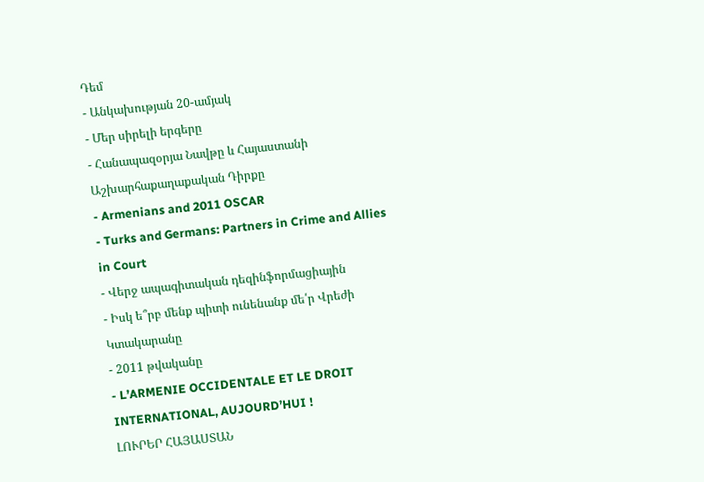Դեմ
- Անկախության 20-ամյակ
- Մեր սիրելի երգերը
- Հանապազօրյա Նավթը և Հայաստանի Աշխարհաքաղաքական Դիրքը
- Armenians and 2011 OSCAR
- Turks and Germans: Partners in Crime and Allies in Court
- Վերջ ապագիտական դեզինֆորմացիային
- Իսկ ե՞րբ մենք պիտի ունենանք մե՛ր Վրեժի Կտակարանը
- 2011 թվականը
- L’ARMENIE OCCIDENTALE ET LE DROIT INTERNATIONAL, AUJOURD’HUI !
ԼՈՒՐԵՐ ՀԱՅԱՍՏԱՆ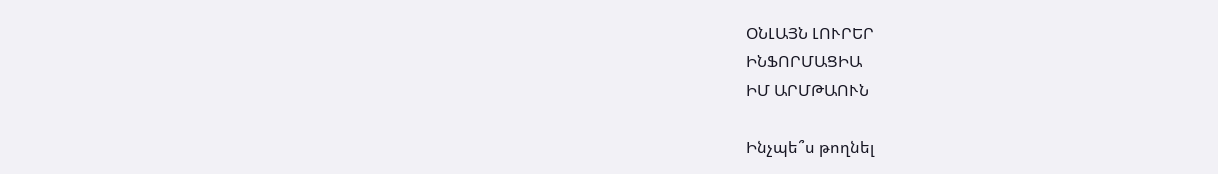ՕՆԼԱՅՆ ԼՈՒՐԵՐ
ԻՆՖՈՐՄԱՑԻԱ
ԻՄ ԱՐՄԹԱՈՒՆ

Ինչպե՞ս թողնել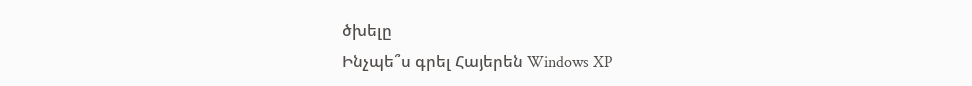ծխելը
Ինչպե՞ս գրել Հայերեն Windows XP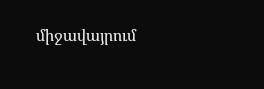միջավայրում